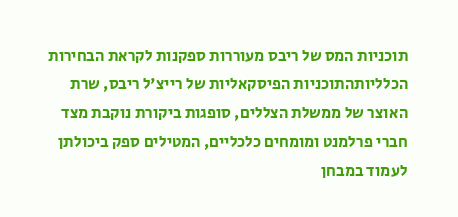תוכניות המס של ריבס מעוררות ספקנות לקראת הבחירות הכלליותהתוכניות הפיסקאליות של רייצ'ל ריבס, שרת האוצר של ממשלת הצללים, סופגות ביקורת נוקבת מצד חברי פרלמנט ומומחים כלכליים, המטילים ספק ביכולתן לעמוד במבחן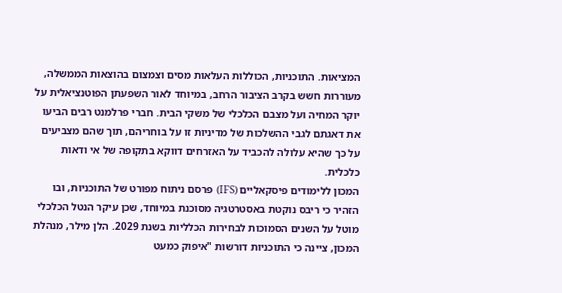המציאות. התוכניות, הכוללות העלאות מסים וצמצום בהוצאות הממשלה, מעוררות חשש בקרב הציבור הרחב, במיוחד לאור השפעתן הפוטנציאלית על יוקר המחיה ועל מצבם הכלכלי של משקי הבית. חברי פרלמנט רבים הביעו את דאגתם לגבי ההשלכות של מדיניות זו על בוחריהם, תוך שהם מצביעים על כך שהיא עלולה להכביד על האזרחים דווקא בתקופה של אי ודאות כלכלית.
המכון ללימודים פיסקאליים (IFS) פרסם ניתוח מפורט של התוכניות, ובו הזהיר כי ריבס נוקטת באסטרטגיה מסוכנת במיוחד, שכן עיקר הנטל הכלכלי מוטל על השנים הסמוכות לבחירות הכלליות בשנת 2029. הלן מילר, מנהלת המכון, ציינה כי התוכניות דורשות "איפוק כמעט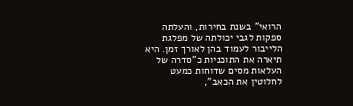הרואי" בשנת בחירות, והעלתה ספקות לגבי יכולתה של מפלגת הלייבור לעמוד בהן לאורך זמן. היא תיארה את התוכניות כ"סדרה של העלאות מסים שדוחות כמעט לחלוטין את הכאב",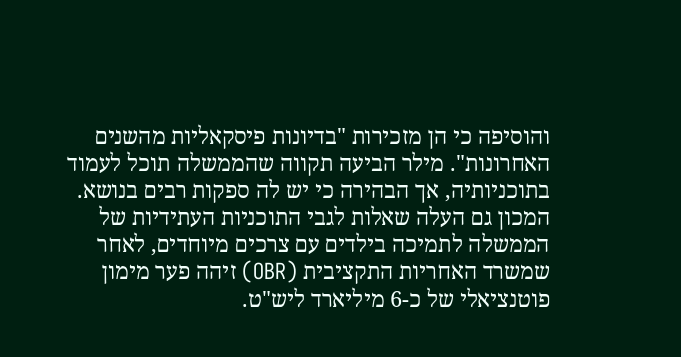והוסיפה כי הן מזכירות "בדיונות פיסקאליות מהשנים האחרונות". מילר הביעה תקווה שהממשלה תוכל לעמוד בתוכניותיה, אך הבהירה כי יש לה ספקות רבים בנושא. המכון גם העלה שאלות לגבי התוכניות העתידיות של הממשלה לתמיכה בילדים עם צרכים מיוחדים, לאחר שמשרד האחריות התקציבית (OBR) זיהה פער מימון פוטנציאלי של כ-6 מיליארד ליש"ט.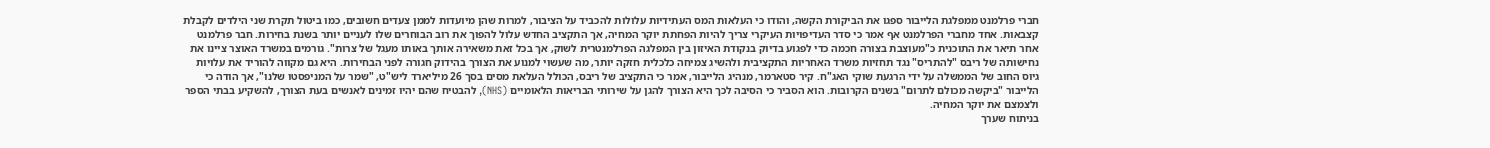חברי פרלמנט ממפלגת הלייבור ספגו את הביקורת הקשה, והודו כי העלאות המס העתידיות עלולות להכביד על הציבור, למרות שהן מיועדות לממן צעדים חשובים, כמו ביטול תקרת שני הילדים לקבלת קצבאות. אחד מחברי הפרלמנט אף אמר כי סדר העדיפויות העיקרי צריך להיות הפחתת יוקר המחיה, אך התקציב החדש עלול להפוך את רוב הבוחרים שלו לעניים יותר בשנת בחירות. חבר פרלמנט אחר תיאר את התוכנית כ"מעוצבת בצורה חכמה כדי לפגוע בדיוק בנקודת האיזון בין המפלגה הפרלמנטרית לשוק, אך בכל זאת משאירה אותך באותו מעגל של צרות". גורמים במשרד האוצר ציינו את נחישותה של ריבס "להתריס" נגד תחזיות משרד האחריות התקציבית ולהשיג צמיחה כלכלית חזקה יותר, מה שעשוי למנוע את הצורך בהידוק חגורה לפני הבחירות. היא גם מקווה להוריד את עלויות גיוס החוב של הממשלה על ידי הרגעת שוקי האג"ח. קיר סטארמר, מנהיג הלייבור, אמר כי התקציב של ריבס, הכולל העלאת מסים בסך 26 מיליארד ליש"ט, "שמר על המניפסטו שלנו", אך הודה כי הלייבור "ביקשה מכולם לתרום" בשנים הקרובות. הוא הסביר כי הסיבה לכך היא הצורך להגן על שירותי הבריאות הלאומיים (NHS), להבטיח שהם יהיו זמינים לאנשים בעת הצורך, להשקיע בבתי הספר ולצמצם את יוקר המחיה.
בניתוח שערך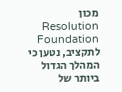מכון Resolution Foundation לתקציב, נטען כי המהלך הגדול ביותר של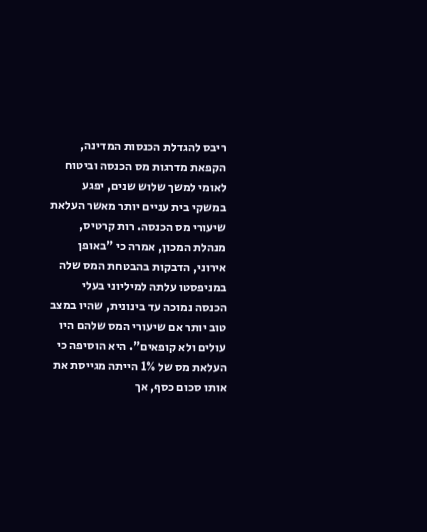ריבס להגדלת הכנסות המדינה, הקפאת מדרגות מס הכנסה וביטוח לאומי למשך שלוש שנים, יפגע במשקי בית עניים יותר מאשר העלאת שיעורי מס הכנסה. רות קרטיס, מנהלת המכון, אמרה כי "באופן אירוני, הדבקות בהבטחת המס שלה במניפסטו עלתה למיליוני בעלי הכנסה נמוכה עד בינונית, שהיו במצב טוב יותר אם שיעורי המס שלהם היו עולים ולא קופאים". היא הוסיפה כי העלאת מס של 1% הייתה מגייסת את אותו סכום כסף, אך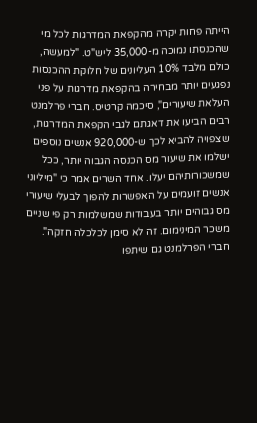הייתה פחות יקרה מהקפאת המדרגות לכל מי שהכנסתו נמוכה מ-35,000 ליש"ט. "למעשה, כולם מלבד 10% העליונים של חלוקת ההכנסות נפגעים יותר מבחירה בהקפאת מדרגות על פני העלאת שיעורים", סיכמה קרטיס. חברי פרלמנט רבים הביעו את דאגתם לגבי הקפאת המדרגות, שצפויה להביא לכך ש-920,000 אנשים נוספים ישלמו את שיעור מס הכנסה הגבוה יותר, ככל שמשכורותיהם יעלו. אחד השרים אמר כי "מיליוני אנשים זועמים על האפשרות להפוך לבעלי שיעורי מס גבוהים יותר בעבודות שמשלמות רק פי שניים משכר המינימום. זה לא סימן לכלכלה חזקה". חברי הפרלמנט גם שיתפו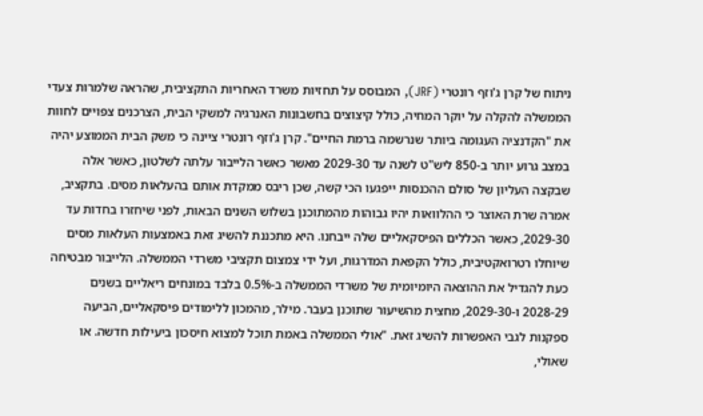ניתוח של קרן ג'וזף רונטרי (JRF), המבוסס על תחזיות משרד האחריות התקציבית, שהראה שלמרות צעדי הממשלה להקלה על יוקר המחיה, כולל קיצוצים בחשבונות האנרגיה למשקי הבית, הצרכנים צפויים לחוות את "הקדנציה העגומה ביותר שנרשמה ברמת החיים". קרן ג'וזף רונטרי ציינה כי משק הבית הממוצע יהיה במצב גרוע יותר ב-850 ליש"ט לשנה עד 2029-30 מאשר כאשר הלייבור עלתה לשלטון, כאשר אלה שבקצה העליון של סולם ההכנסות ייפגעו הכי קשה, שכן ריבס ממקדת אותם בהעלאות מסים. בתקציב, אמרה שרת האוצר כי ההלוואות יהיו גבוהות מהמתוכנן בשלוש השנים הבאות, לפני שיחזרו בחדות עד 2029-30, כאשר הכללים הפיסקאליים שלה ייבחנו. היא מתכננת להשיג זאת באמצעות העלאות מסים שיוחלו רטרואקטיבית, כולל הקפאת המדרגות, ועל ידי צמצום תקציבי משרדי הממשלה. הלייבור מבטיחה כעת להגדיל את ההוצאה היומיומית של משרדי הממשלה ב-0.5% בלבד במונחים ריאליים בשנים 2028-29 ו-2029-30, מחצית מהשיעור שתוכנן בעבר. מילר, מהמכון ללימודים פיסקאליים, הביעה ספקנות לגבי האפשרות להשיג זאת. "אולי הממשלה באמת תוכל למצוא חיסכון ביעילות חדשה. או שאולי,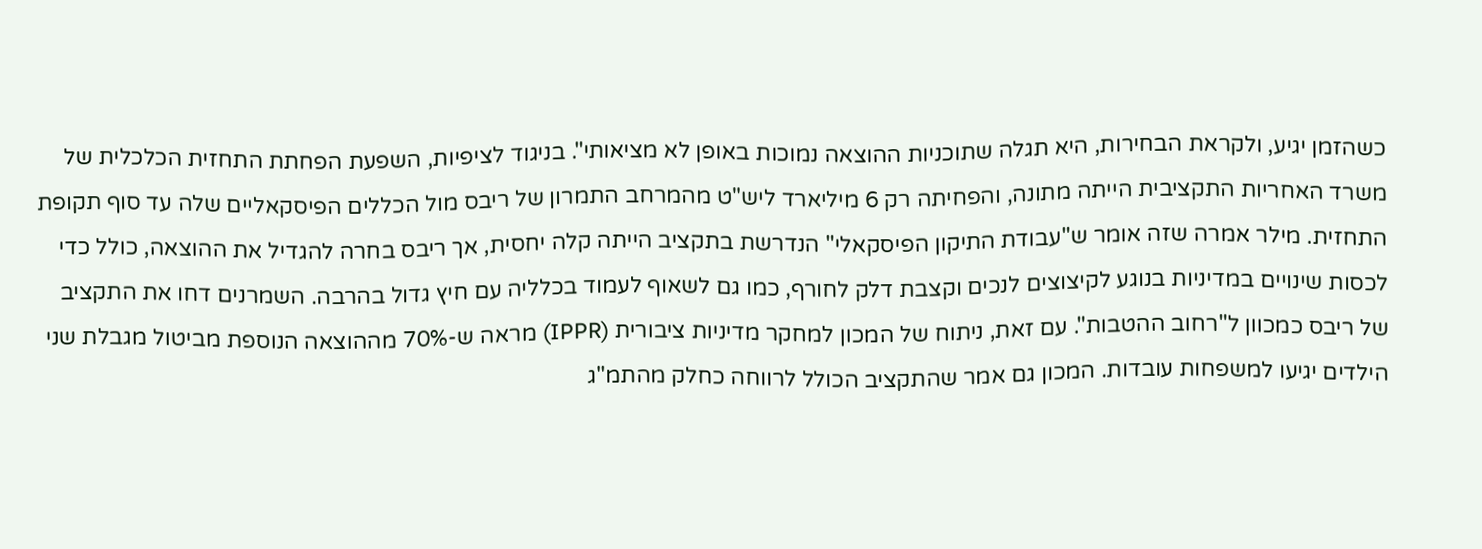כשהזמן יגיע, ולקראת הבחירות, היא תגלה שתוכניות ההוצאה נמוכות באופן לא מציאותי". בניגוד לציפיות, השפעת הפחתת התחזית הכלכלית של משרד האחריות התקציבית הייתה מתונה, והפחיתה רק 6 מיליארד ליש"ט מהמרחב התמרון של ריבס מול הכללים הפיסקאליים שלה עד סוף תקופת התחזית. מילר אמרה שזה אומר ש"עבודת התיקון הפיסקאלי" הנדרשת בתקציב הייתה קלה יחסית, אך ריבס בחרה להגדיל את ההוצאה, כולל כדי לכסות שינויים במדיניות בנוגע לקיצוצים לנכים וקצבת דלק לחורף, כמו גם לשאוף לעמוד בכלליה עם חיץ גדול בהרבה. השמרנים דחו את התקציב של ריבס כמכוון ל"רחוב ההטבות". עם זאת, ניתוח של המכון למחקר מדיניות ציבורית (IPPR) מראה ש-70% מההוצאה הנוספת מביטול מגבלת שני הילדים יגיעו למשפחות עובדות. המכון גם אמר שהתקציב הכולל לרווחה כחלק מהתמ"ג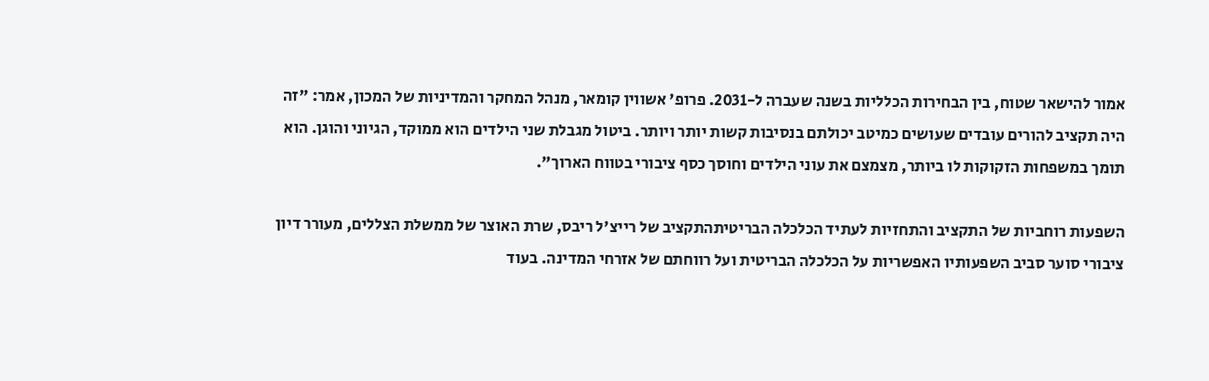אמור להישאר שטוח, בין הבחירות הכלליות בשנה שעברה ל-2031. פרופ' אשווין קומאר, מנהל המחקר והמדיניות של המכון, אמר: "זה היה תקציב להורים עובדים שעושים כמיטב יכולתם בנסיבות קשות יותר ויותר. ביטול מגבלת שני הילדים הוא ממוקד, הגיוני והוגן. הוא תומך במשפחות הזקוקות לו ביותר, מצמצם את עוני הילדים וחוסך כסף ציבורי בטווח הארוך".

השפעות רוחביות של התקציב והתחזיות לעתיד הכלכלה הבריטיתהתקציב של רייצ'ל ריבס, שרת האוצר של ממשלת הצללים, מעורר דיון ציבורי סוער סביב השפעותיו האפשריות על הכלכלה הבריטית ועל רווחתם של אזרחי המדינה. בעוד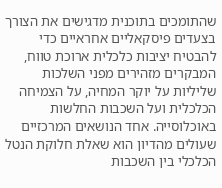שהתומכים בתוכנית מדגישים את הצורך בצעדים פיסקאליים אחראיים כדי להבטיח יציבות כלכלית ארוכת טווח, המבקרים מזהירים מפני השלכות שליליות על יוקר המחיה, על הצמיחה הכלכלית ועל השכבות החלשות באוכלוסייה. אחד הנושאים המרכזיים שעולים מהדיון הוא שאלת חלוקת הנטל הכלכלי בין השכבות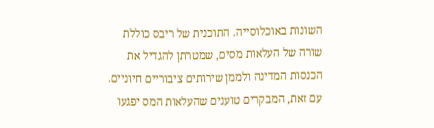השונות באוכלוסייה. התוכנית של ריבס כוללת שורה של העלאות מסים, שמטרתן להגדיל את הכנסות המדינה ולממן שירותים ציבוריים חיוניים. עם זאת, המבקרים טוענים שהעלאות המס יפגעו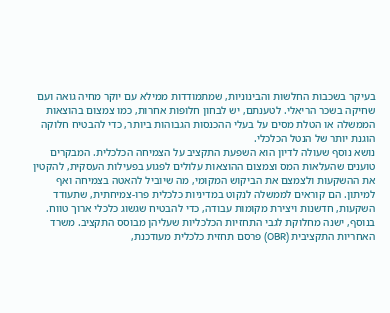בעיקר בשכבות החלשות והבינוניות, שמתמודדות ממילא עם יוקר מחיה גואה ועם שחיקה בשכר הריאלי. לטענתם, יש לבחון חלופות אחרות, כמו צמצום בהוצאות הממשלה או הטלת מסים על בעלי ההכנסות הגבוהות ביותר, כדי להבטיח חלוקה הוגנת יותר של הנטל הכלכלי.
נושא נוסף שעולה לדיון הוא השפעת התקציב על הצמיחה הכלכלית. המבקרים טוענים שהעלאות המס וצמצום ההוצאות עלולים לפגוע בפעילות העסקית, להקטין את ההשקעות ולצמצם את הביקוש המקומי, מה שיוביל להאטה בצמיחה ואף למיתון. הם קוראים לממשלה לנקוט במדיניות כלכלית פרו-צמיחתית, שתעודד השקעות, חדשנות ויצירת מקומות עבודה, כדי להבטיח שגשוג כלכלי ארוך טווח. בנוסף, ישנה מחלוקת לגבי התחזיות הכלכליות שעליהן מבוסס התקציב. משרד האחריות התקציבית (OBR) פרסם תחזית כלכלית מעודכנת,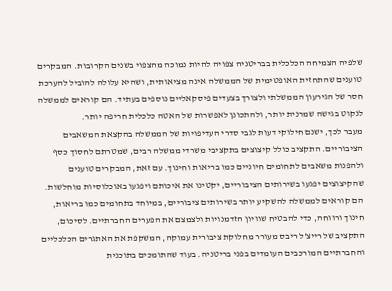שלפיה הצמיחה הכלכלית בבריטניה צפויה להיות נמוכה מהצפוי בשנים הקרובות. המבקרים טוענים שהתחזית האופטימית של הממשלה אינה מציאותית, ושהיא עלולה להוביל להערכת חסר של הגירעון הממשלתי ולצורך בצעדים פיסקאליים נוספים בעתיד. הם קוראים לממשלה לנקוט בגישה שמרנית יותר, ולהתכונן לאפשרות של האטה כלכלית חריפה יותר.
מעבר לכך, ישנם חילוקי דעות לגבי סדרי העדיפויות של הממשלה בהקצאת המשאבים הציבוריים. התקציב כולל קיצוצים בתקציבי משרדי ממשלה רבים, שמטרתם לחסוך כסף ולהפנות משאבים לתחומים חיוניים כמו בריאות וחינוך. עם זאת, המבקרים טוענים שהקיצוצים יפגעו בשירותים הציבוריים, יקטינו את איכותם ויפגעו באוכלוסיות מוחלשות. הם קוראים לממשלה להשקיע יותר בשירותים ציבוריים, במיוחד בתחומים כמו בריאות, חינוך ורווחה, כדי להבטיח שוויון הזדמנויות ולצמצם את הפערים החברתיים. לסיכום, התקציב של רייצ'ל ריבס מעורר מחלוקת ציבורית עמוקה, המשקפת את האתגרים הכלכליים והחברתיים המורכבים העומדים בפני בריטניה. בעוד שהתומכים בתוכנית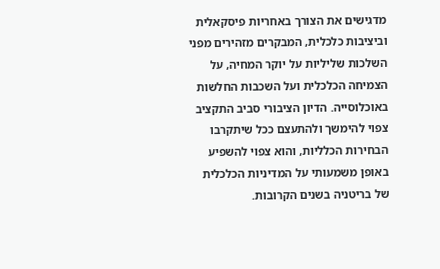מדגישים את הצורך באחריות פיסקאלית וביציבות כלכלית, המבקרים מזהירים מפני השלכות שליליות על יוקר המחיה, על הצמיחה הכלכלית ועל השכבות החלשות באוכלוסייה. הדיון הציבורי סביב התקציב צפוי להימשך ולהתעצם ככל שיתקרבו הבחירות הכלליות, והוא צפוי להשפיע באופן משמעותי על המדיניות הכלכלית של בריטניה בשנים הקרובות.